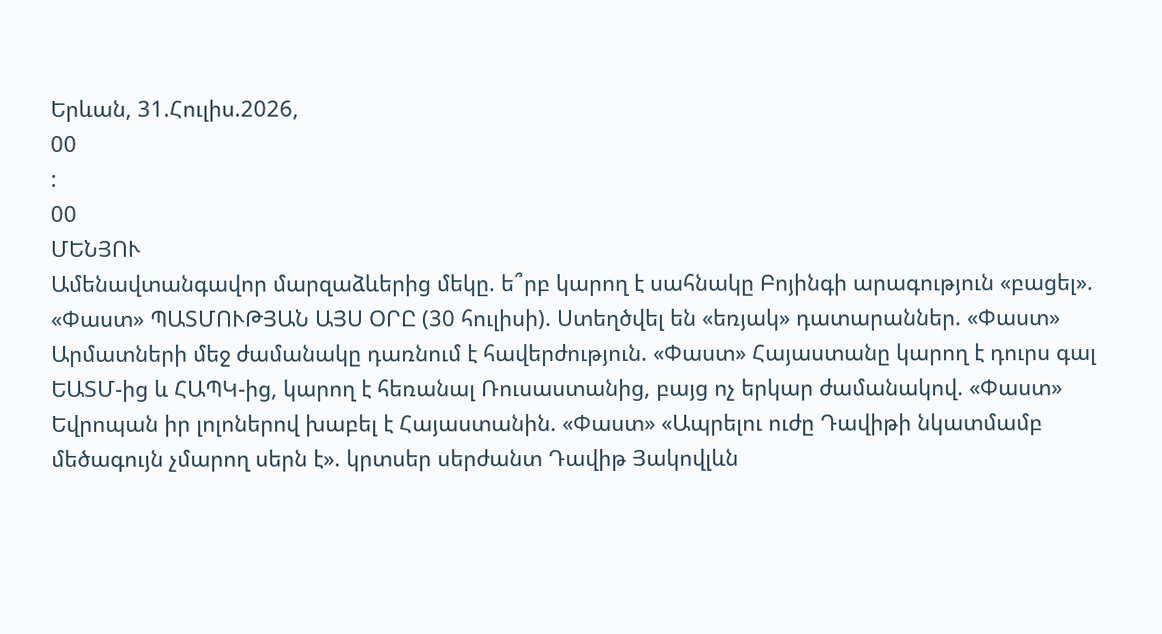Երևան, 31.Հուլիս.2026,
00
:
00
ՄԵՆՅՈՒ
Ամենավտանգավոր մարզաձևերից մեկը. ե՞րբ կարող է սահնակը Բոյինգի արագություն «բացել». «Փաստ» ՊԱՏՄՈՒԹՅԱՆ ԱՅՍ ՕՐԸ (30 հուլիսի). Ստեղծվել են «եռյակ» դատարաններ. «Փաստ» Արմատների մեջ ժամանակը դառնում է հավերժություն. «Փաստ» Հայաստանը կարող է դուրս գալ ԵԱՏՄ-ից և ՀԱՊԿ-ից, կարող է հեռանալ Ռուսաստանից, բայց ոչ երկար ժամանակով. «Փաստ» Եվրոպան իր լոլոներով խաբել է Հայաստանին. «Փաստ» «Ապրելու ուժը Դավիթի նկատմամբ մեծագույն չմարող սերն է». կրտսեր սերժանտ Դավիթ Յակովլևն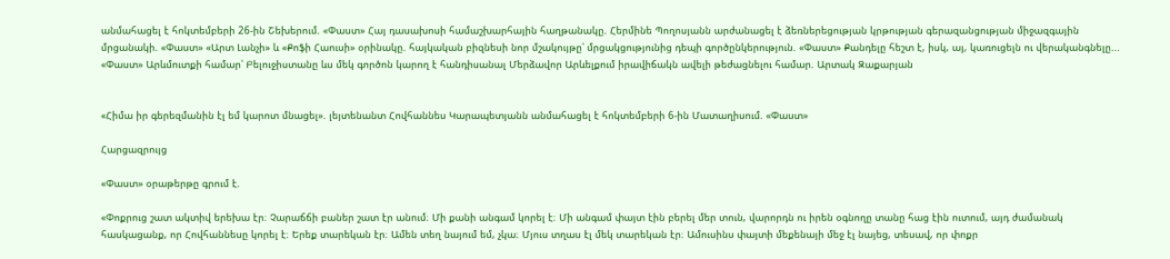անմահացել է հոկտեմբերի 26-ին Շեխերում. «Փաստ» Հայ դասախոսի համաշխարհային հաղթանակը. Հերմինե Պողոսյանն արժանացել է ձեռներեցության կրթության գերազանցության միջազգային մրցանակի. «Փաստ» «Արտ Լանչի» և «Քոֆի Հաուսի» օրինակը. հայկական բիզնեսի նոր մշակույթը՝ մրցակցությունից դեպի գործընկերություն. «Փաստ» Քանդելը հեշտ է, իսկ, այ, կառուցելն ու վերականգնելը... «Փաստ» Արևմուտքի համար՝ Բելուջիստանը ևս մեկ գործոն կարող է հանդիսանալ Մերձավոր Արևելքում իրավիճակն ավելի թեժացնելու համար. Արտակ Զաքարյան


«Հիմա իր գերեզմանին էլ եմ կարոտ մնացել». լեյտենանտ Հովհաննես Կարապետյանն անմահացել է հոկտեմբերի 6-ին Մատաղիսում. «Փաստ»

Հարցազրույց

«Փաստ» օրաթերթը գրում է.

«Փոքրուց շատ ակտիվ երեխա էր։ Չարաճճի բաներ շատ էր անում։ Մի քանի անգամ կորել է։ Մի անգամ փայտ էին բերել մեր տուն, վարորդն ու իրեն օգնողը տանը հաց էին ուտում, այդ ժամանակ հասկացանք, որ Հովհաննեսը կորել է։ Երեք տարեկան էր։ Ամեն տեղ նայում եմ, չկա։ Մյուս տղաս էլ մեկ տարեկան էր։ Ամուսինս փայտի մեքենայի մեջ էլ նայեց, տեսավ, որ փոքր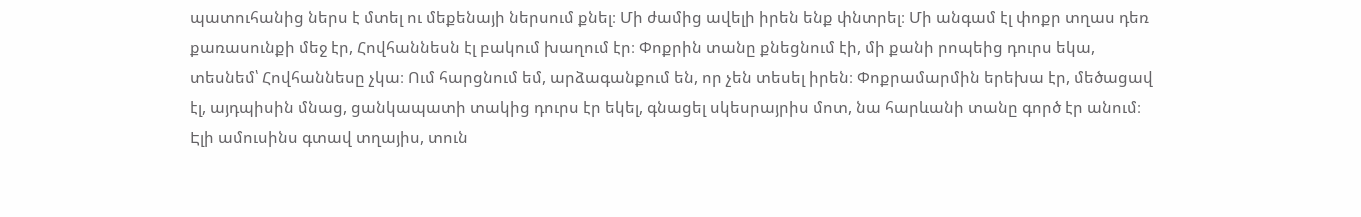պատուհանից ներս է մտել ու մեքենայի ներսում քնել։ Մի ժամից ավելի իրեն ենք փնտրել։ Մի անգամ էլ փոքր տղաս դեռ քառասունքի մեջ էր, Հովհաննեսն էլ բակում խաղում էր։ Փոքրին տանը քնեցնում էի, մի քանի րոպեից դուրս եկա, տեսնեմ՝ Հովհաննեսը չկա։ Ում հարցնում եմ, արձագանքում են, որ չեն տեսել իրեն։ Փոքրամարմին երեխա էր, մեծացավ էլ, այդպիսին մնաց, ցանկապատի տակից դուրս էր եկել, գնացել սկեսրայրիս մոտ, նա հարևանի տանը գործ էր անում։ Էլի ամուսինս գտավ տղայիս, տուն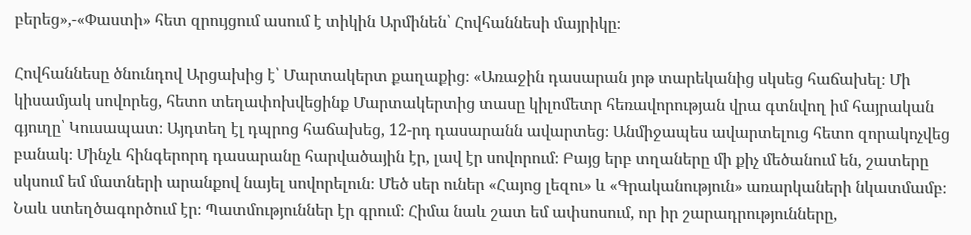բերեց»,-«Փաստի» հետ զրույցում ասում է տիկին Արմինեն՝ Հովհաննեսի մայրիկը։

Հովհաննեսը ծնունդով Արցախից է՝ Մարտակերտ քաղաքից։ «Առաջին դասարան յոթ տարեկանից սկսեց հաճախել։ Մի կիսամյակ սովորեց, հետո տեղափոխվեցինք Մարտակերտից տասը կիլոմետր հեռավորության վրա գտնվող իմ հայրական գյուղը՝ Կուսապատ։ Այդտեղ էլ դպրոց հաճախեց, 12-րդ դասարանն ավարտեց։ Անմիջապես ավարտելուց հետո զորակոչվեց բանակ։ Մինչև հինգերորդ դասարանը հարվածային էր, լավ էր սովորում։ Բայց երբ տղաները մի քիչ մեծանում են, շատերը սկսում եմ մատների արանքով նայել սովորելուն։ Մեծ սեր ուներ «Հայոց լեզու» և «Գրականություն» առարկաների նկատմամբ։ Նաև ստեղծագործում էր։ Պատմություններ էր գրում։ Հիմա նաև շատ եմ ափսոսում, որ իր շարադրությունները,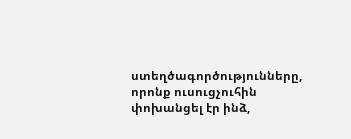ստեղծագործությունները, որոնք ուսուցչուհին փոխանցել էր ինձ,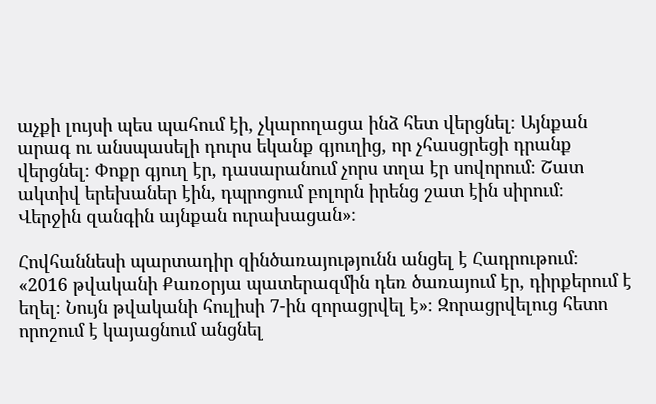աչքի լույսի պես պահում էի, չկարողացա ինձ հետ վերցնել։ Այնքան արագ ու անսպասելի դուրս եկանք գյուղից, որ չհասցրեցի դրանք վերցնել։ Փոքր գյուղ էր, դասարանում չորս տղա էր սովորում։ Շատ ակտիվ երեխաներ էին, դպրոցում բոլորն իրենց շատ էին սիրում։ Վերջին զանգին այնքան ուրախացան»։

Հովհաննեսի պարտադիր զինծառայությունն անցել է Հադրութում։ «2016 թվականի Քառօրյա պատերազմին դեռ ծառայում էր, դիրքերում է եղել։ Նույն թվականի հուլիսի 7-ին զորացրվել է»։ Զորացրվելուց հետո որոշում է կայացնում անցնել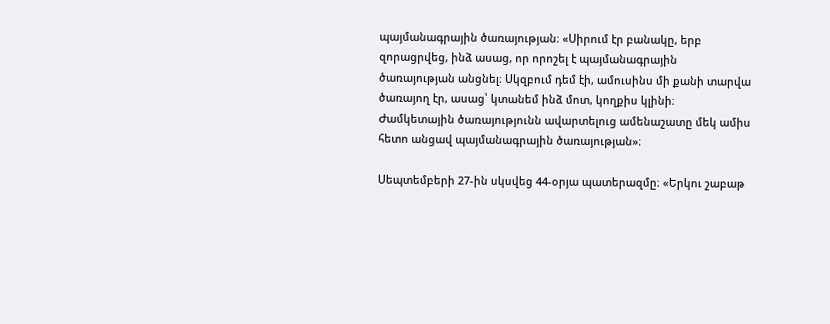պայմանագրային ծառայության։ «Սիրում էր բանակը, երբ զորացրվեց, ինձ ասաց, որ որոշել է պայմանագրային ծառայության անցնել։ Սկզբում դեմ էի, ամուսինս մի քանի տարվա ծառայող էր, ասաց՝ կտանեմ ինձ մոտ, կողքիս կլինի։ Ժամկետային ծառայությունն ավարտելուց ամենաշատը մեկ ամիս հետո անցավ պայմանագրային ծառայության»։

Սեպտեմբերի 27-ին սկսվեց 44-օրյա պատերազմը։ «Երկու շաբաթ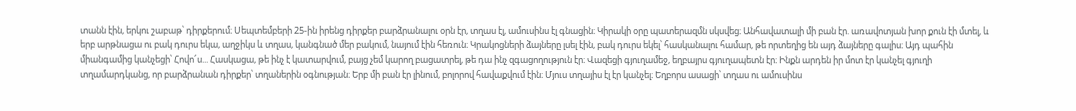տանն էին, երկու շաբաթ՝ դիրքերում։ Սեպտեմբերի 25-ին իրենց դիրքեր բարձրանալու օրն էր, տղաս էլ, ամուսինս էլ գնացին։ Կիրակի օրը պատերազմն սկսվեց։ Անհավատալի մի բան էր. առավոտյան խոր քուն էի մտել, և երբ արթնացա ու բակ դուրս եկա, աղջիկս և տղաս, կանգնած մեր բակում, նայում էին հեռուն։ Կրակոցների ձայները լսել էին, բակ դուրս եկել՝ հասկանալու համար, թե որտեղից են այդ ձայները գալիս։ Այդ պահին միանգամից կանչեցի՝ Հովո՜ս... Հասկացա, թե ինչ է կատարվում, բայց չեմ կարող բացատրել, թե դա ինչ զգացողություն էր։ Վազեցի գյուղամեջ, եղբայրս գյուղապետն էր։ Ինքն արդեն իր մոտ էր կանչել գյուղի տղամարդկանց, որ բարձրանան դիրքեր՝ տղաներին օգնության։ Երբ մի բան էր լինում, բոլորով հավաքվում էին։ Մյուս տղայիս էլ էր կանչել։ Եղբորս ասացի՝ տղաս ու ամուսինս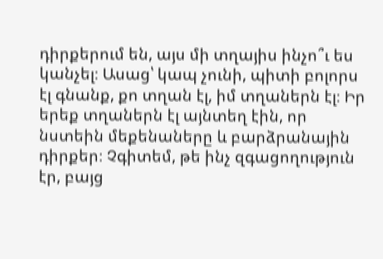դիրքերում են, այս մի տղայիս ինչո՞ւ ես կանչել։ Ասաց՝ կապ չունի, պիտի բոլորս էլ գնանք, քո տղան էլ, իմ տղաներն էլ։ Իր երեք տղաներն էլ այնտեղ էին, որ նստեին մեքենաները և բարձրանային դիրքեր։ Չգիտեմ, թե ինչ զգացողություն էր, բայց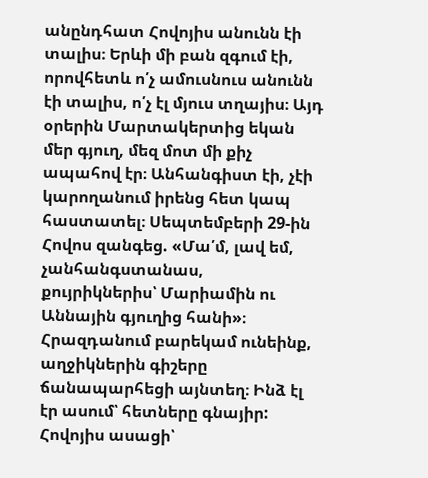անընդհատ Հովոյիս անունն էի տալիս։ Երևի մի բան զգում էի, որովհետև ո՛չ ամուսնուս անունն էի տալիս, ո՛չ էլ մյուս տղայիս։ Այդ օրերին Մարտակերտից եկան մեր գյուղ, մեզ մոտ մի քիչ ապահով էր։ Անհանգիստ էի, չէի կարողանում իրենց հետ կապ հաստատել։ Սեպտեմբերի 29-ին Հովոս զանգեց. «Մա՛մ, լավ եմ, չանհանգստանաս, քույրիկներիս՝ Մարիամին ու Աննային գյուղից հանի»։ Հրազդանում բարեկամ ունեինք, աղջիկներին գիշերը ճանապարհեցի այնտեղ։ Ինձ էլ էր ասում՝ հետները գնայիր: Հովոյիս ասացի՝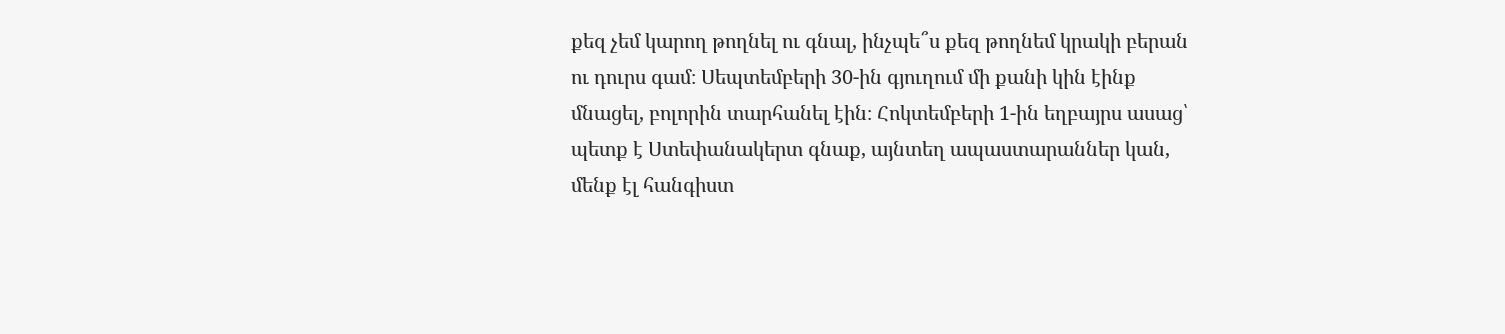քեզ չեմ կարող թողնել ու գնալ, ինչպե՞ս քեզ թողնեմ կրակի բերան ու դուրս գամ։ Սեպտեմբերի 30-ին գյուղում մի քանի կին էինք մնացել, բոլորին տարհանել էին։ Հոկտեմբերի 1-ին եղբայրս ասաց՝ պետք է Ստեփանակերտ գնաք, այնտեղ ապաստարաններ կան, մենք էլ հանգիստ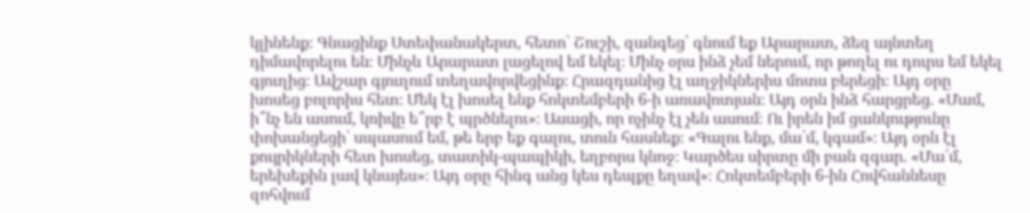կլինենք։ Գնացինք Ստեփանակերտ, հետո՝ Շուշի, զանգեց՝ գնում եք Արարատ, ձեզ այնտեղ դիմավորելու են։ Մինչև Արարատ լացելով եմ եկել։ Մինչ օրս ինձ չեմ ներում, որ թողել ու դուրս եմ եկել գյուղից։ Ավշար գյուղում տեղավորվեցինք։ Հրազդանից էլ աղջիկներիս մոտս բերեցի։ Այդ օրը խոսեց բոլորիս հետ։ Մեկ էլ խոսել ենք հոկտեմբերի 6-ի առավոտյան։ Այդ օրն ինձ հարցրեց. «Մամ, ի՞նչ են ասում, կռիվը ե՞րբ է պրծնելու»։ Ասացի, որ ոչինչ էլ չեն ասում։ Ու իրեն իմ ցանկությունը փոխանցեցի՝ սպասում եմ, թե երբ եք գալու, տուն հասնեք։ «Գալու ենք, մա՛մ, կգամ»։ Այդ օրն էլ քույրիկների հետ խոսեց, տատիկ-պապիկի, եղբորս կնոջ։ Կարծես սիրտը մի բան զգար. «Մա՛մ, երեխեքին լավ կնայես»։ Այդ օրը հինգ անց կես դեպքը եղավ»։ Հոկտեմբերի 6-ին Հովհաննեսը զոհվում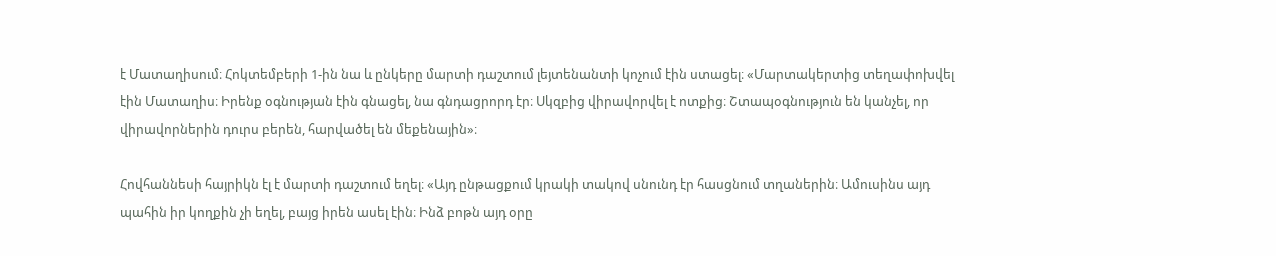է Մատաղիսում։ Հոկտեմբերի 1-ին նա և ընկերը մարտի դաշտում լեյտենանտի կոչում էին ստացել։ «Մարտակերտից տեղափոխվել էին Մատաղիս։ Իրենք օգնության էին գնացել, նա գնդացրորդ էր։ Սկզբից վիրավորվել է ոտքից։ Շտապօգնություն են կանչել, որ վիրավորներին դուրս բերեն, հարվածել են մեքենային»։

Հովհաննեսի հայրիկն էլ է մարտի դաշտում եղել։ «Այդ ընթացքում կրակի տակով սնունդ էր հասցնում տղաներին։ Ամուսինս այդ պահին իր կողքին չի եղել, բայց իրեն ասել էին։ Ինձ բոթն այդ օրը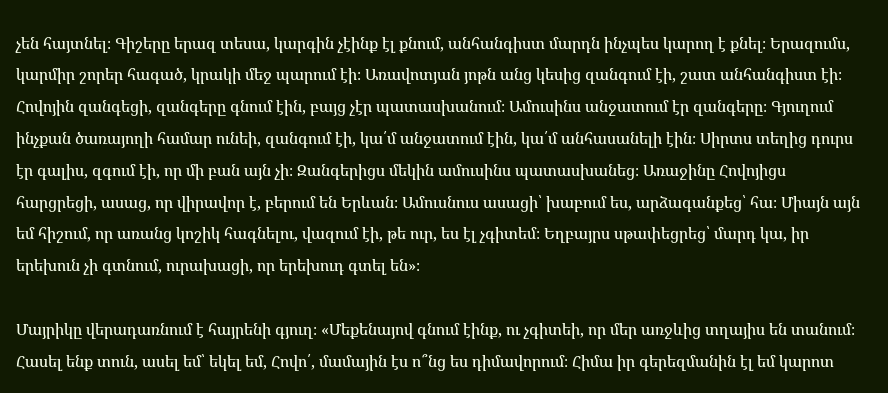չեն հայտնել։ Գիշերը երազ տեսա, կարգին չէինք էլ քնում, անհանգիստ մարդն ինչպես կարող է քնել։ Երազումս, կարմիր շորեր հագած, կրակի մեջ պարում էի։ Առավոտյան յոթն անց կեսից զանգում էի, շատ անհանգիստ էի։ Հովոյին զանգեցի, զանգերը գնում էին, բայց չէր պատասխանում։ Ամուսինս անջատում էր զանգերը։ Գյուղում ինչքան ծառայողի համար ունեի, զանգում էի, կա՛մ անջատում էին, կա՛մ անհասանելի էին։ Սիրտս տեղից դուրս էր գալիս, զգում էի, որ մի բան այն չի։ Զանգերիցս մեկին ամուսինս պատասխանեց։ Առաջինը Հովոյիցս հարցրեցի, ասաց, որ վիրավոր է, բերում են Երևան։ Ամուսնուս ասացի՝ խաբում ես, արձագանքեց՝ հա։ Միայն այն եմ հիշում, որ առանց կոշիկ հագնելու, վազում էի, թե ուր, ես էլ չգիտեմ։ Եղբայրս սթափեցրեց՝ մարդ կա, իր երեխուն չի գտնում, ուրախացի, որ երեխուդ գտել են»։

Մայրիկը վերադառնում է հայրենի գյուղ։ «Մեքենայով գնում էինք, ու չգիտեի, որ մեր առջևից տղայիս են տանում։ Հասել ենք տուն, ասել եմ՝ եկել եմ, Հովո՛, մամային էս ո՞նց ես դիմավորում։ Հիմա իր գերեզմանին էլ եմ կարոտ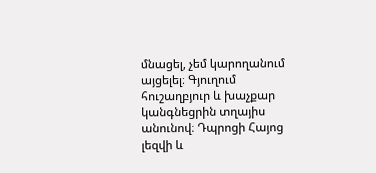մնացել, չեմ կարողանում այցելել։ Գյուղում հուշաղբյուր և խաչքար կանգնեցրին տղայիս անունով։ Դպրոցի Հայոց լեզվի և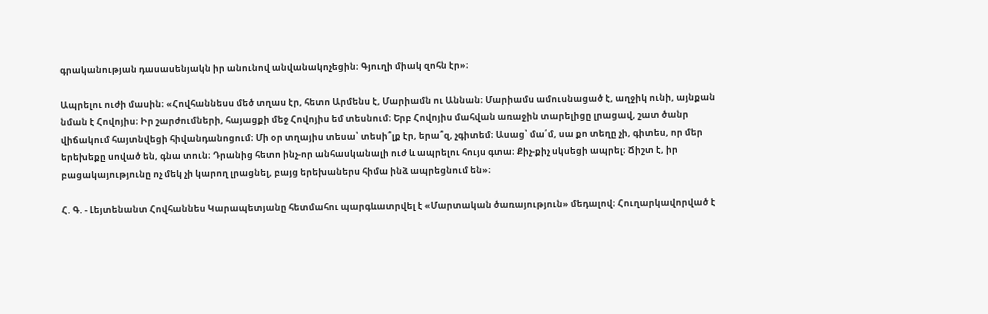գրականության դասասենյակն իր անունով անվանակոչեցին։ Գյուղի միակ զոհն էր»։

Ապրելու ուժի մասին։ «Հովհաննեսս մեծ տղաս էր, հետո Արմենս է, Մարիամն ու Աննան։ Մարիամս ամուսնացած է, աղջիկ ունի, այնքան նման է Հովոյիս։ Իր շարժումների, հայացքի մեջ Հովոյիս եմ տեսնում։ Երբ Հովոյիս մահվան առաջին տարելիցը լրացավ, շատ ծանր վիճակում հայտնվեցի հիվանդանոցում։ Մի օր տղայիս տեսա՝ տեսի՞լք էր, երա՞զ, չգիտեմ։ Ասաց՝ մա՛մ, սա քո տեղը չի, գիտես, որ մեր երեխեքը սոված են, գնա տուն։ Դրանից հետո ինչ-որ անհասկանալի ուժ և ապրելու հույս գտա։ Քիչ-քիչ սկսեցի ապրել։ Ճիշտ է, իր բացակայությունը ոչ մեկ չի կարող լրացնել, բայց երեխաներս հիմա ինձ ապրեցնում են»։

Հ. Գ. - Լեյտենանտ Հովհաննես Կարապետյանը հետմահու պարգևատրվել է «Մարտական ծառայություն» մեդալով։ Հուղարկավորված է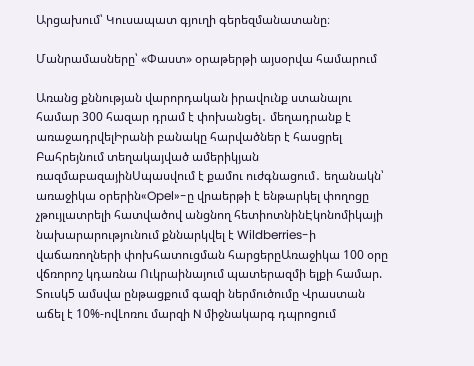Արցախում՝ Կուսապատ գյուղի գերեզմանատանը։

Մանրամասները՝ «Փաստ» օրաթերթի այսօրվա համարում

Առանց քննության վարորդական իրավունք ստանալու համար 300 հազար դրամ է փոխանցել․ մեղադրանք է առաջադրվելԻրանի բանակը հարվածներ է հասցրել Բահրեյնում տեղակայված ամերիկյան ռազմաբազայինՍպասվում է քամու ուժգնացում․ եղանակն՝ առաջիկա օրերին«Opel»-ը վրաերթի է ենթարկել փողոցը չթույլատրելի հատվածով անցնող հետիոտնինԷկոնոմիկայի նախարարությունում քննարկվել է Wildberries-ի վաճառողների փոխհատուցման հարցերըԱռաջիկա 100 օրը վճռորոշ կդառնա Ուկրաինայում պատերազմի ելքի համար. Տուսկ5 ամսվա ընթացքում գազի ներմուծումը Վրաստան աճել է 10%-ովԼոռու մարզի N միջնակարգ դպրոցում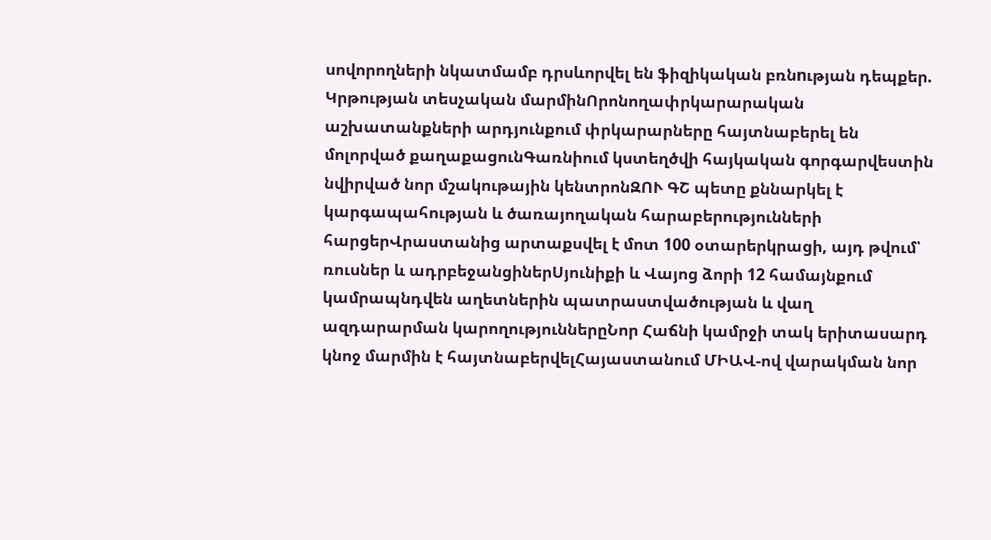սովորողների նկատմամբ դրսևորվել են ֆիզիկական բռնnւթյան դեպքեր. Կրթության տեսչական մարմինՈրոնողափրկարարական աշխատանքների արդյունքում փրկարարները հայտնաբերել են մոլորված քաղաքացունԳառնիում կստեղծվի հայկական գորգարվեստին նվիրված նոր մշակութային կենտրոնԶՈՒ ԳՇ պետը քննարկել է կարգապահության և ծառայողական հարաբերությունների հարցերՎրաստանից արտաքսվել է մոտ 100 օտարերկրացի, այդ թվում՝ ռուսներ և ադրբեջանցիներՍյունիքի և Վայոց ձորի 12 համայնքում կամրապնդվեն աղետներին պատրաստվածության և վաղ ազդարարման կարողություններըՆոր Հաճնի կամրջի տակ երիտասարդ կնոջ մարմին է հայտնաբերվելՀայաստանում ՄԻԱՎ-ով վարակման նոր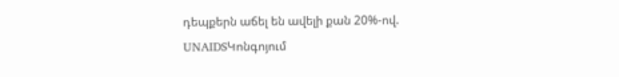դեպքերն աճել են ավելի քան 20%-ով. UNAIDSԿոնգոյում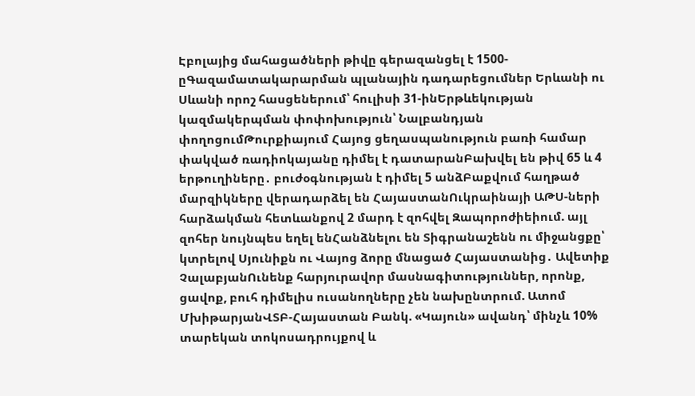Էբոլայից մահացածների թիվը գերազանցել է 1500-ըԳազամատակարարման պլանային դադարեցումներ Երևանի ու Սևանի որոշ հասցեներում՝ հուլիսի 31-ինԵրթևեկության կազմակերպման փոփոխություն՝ Նալբանդյան փողոցումԹուրքիայում Հայոց ցեղասպանություն բառի համար փակված ռադիոկայանը դիմել է դատարանԲախվել են թիվ 65 և 4 երթուղիները․ բուժօգնության է դիմել 5 անձԲաքվում հաղթած մարզիկները վերադարձել են ՀայաստանՈւկրաինայի ԱԹՍ-ների հարձակման հետևանքով 2 մարդ է զոհվել Զապորոժիեիում. այլ զոհեր նույնպես եղել ենՀանձնելու են Տիգրանաշենն ու միջանցքը՝ կտրելով Սյունիքն ու Վայոց ձորը մնացած Հայաստանից․ Ավետիք ՉալաբյանՈւնենք հարյուրավոր մասնագիտություններ, որոնք, ցավոք, բուհ դիմելիս ուսանողները չեն նախընտրում. Ատոմ ՄխիթարյանՎՏԲ-Հայաստան Բանկ. «Կայուն» ավանդ՝ մինչև 10% տարեկան տոկոսադրույքով և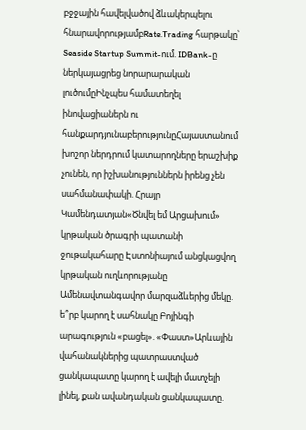բջջային հավելվածով ձևակերպելու հնարավորությամբRate.Trading հարթակը՝ Seaside Startup Summit-ում. IDBank-ը ներկայացրեց նորարարական լուծումըԻնչպես համատեղել ինովացիաներն ու հանքարդյունաբերությունըՀայաստանում խոշոր ներդրում կատարողները երաշխիք չունեն, որ իշխանություններն իրենց չեն սահմանափակի. Հրայր Կամենդատյան«Ծնվել եմ Արցախում» կրթական ծրագրի պատանի ջութակահարը Էստոնիայում անցկացվող կրթական ուղևորությանը Ամենավտանգավոր մարզաձևերից մեկը. ե՞րբ կարող է սահնակը Բոյինգի արագություն «բացել». «Փաստ»Արևային վահանակներից պատրաստված ցանկապատը կարող է ավելի մատչելի լինել, քան ավանդական ցանկապատը.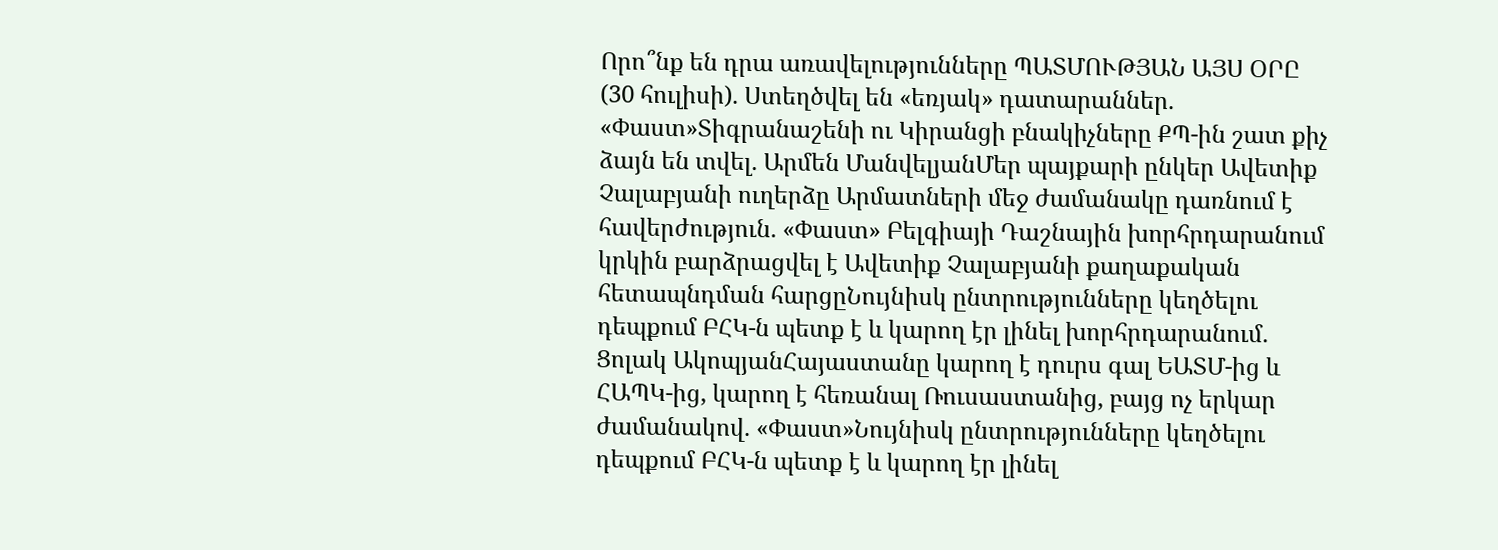Որո՞նք են դրա առավելությունները ՊԱՏՄՈՒԹՅԱՆ ԱՅՍ ՕՐԸ (30 հուլիսի). Ստեղծվել են «եռյակ» դատարաններ. «Փաստ»Տիգրանաշենի ու Կիրանցի բնակիչները ՔՊ-ին շատ քիչ ձայն են տվել. Արմեն ՄանվելյանՄեր պայքարի ընկեր Ավետիք Չալաբյանի ուղերձը Արմատների մեջ ժամանակը դառնում է հավերժություն. «Փաստ» Բելգիայի Դաշնային խորհրդարանում կրկին բարձրացվել է Ավետիք Չալաբյանի քաղաքական հետապնդման հարցըՆույնիսկ ընտրությունները կեղծելու դեպքում ԲՀԿ-ն պետք է և կարող էր լինել խորհրդարանում. Ցոլակ ԱկոպյանՀայաստանը կարող է դուրս գալ ԵԱՏՄ-ից և ՀԱՊԿ-ից, կարող է հեռանալ Ռուսաստանից, բայց ոչ երկար ժամանակով. «Փաստ»Նույնիսկ ընտրությունները կեղծելու դեպքում ԲՀԿ-ն պետք է և կարող էր լինել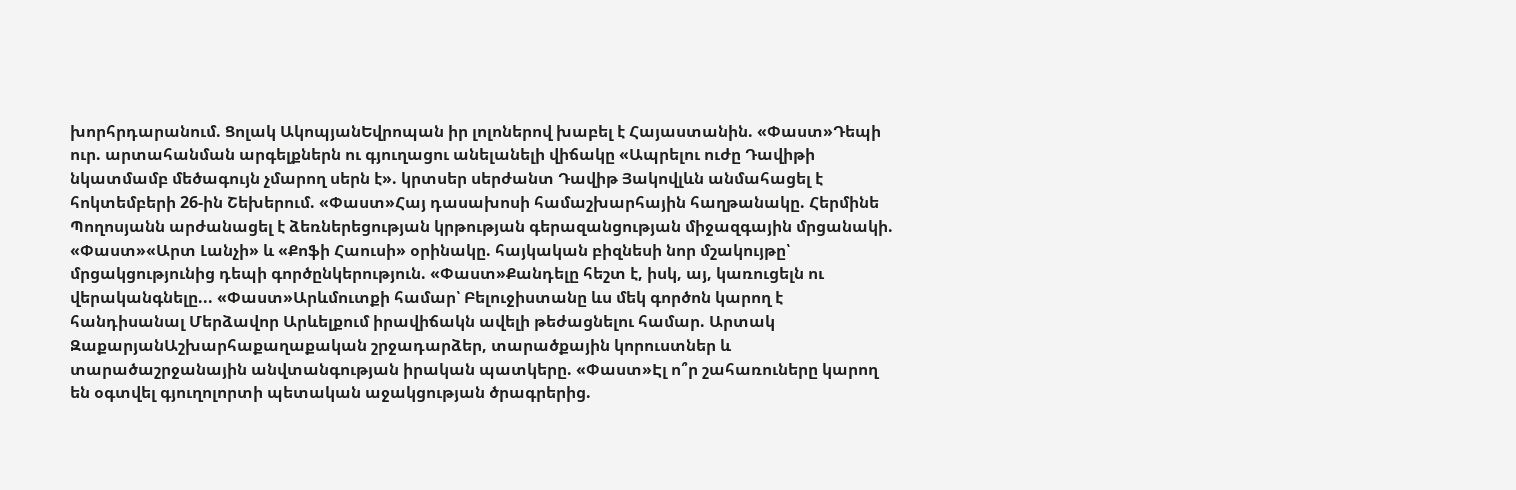խորհրդարանում. Ցոլակ ԱկոպյանԵվրոպան իր լոլոներով խաբել է Հայաստանին. «Փաստ»Դեպի ուր. արտահանման արգելքներն ու գյուղացու անելանելի վիճակը «Ապրելու ուժը Դավիթի նկատմամբ մեծագույն չմարող սերն է». կրտսեր սերժանտ Դավիթ Յակովլևն անմահացել է հոկտեմբերի 26-ին Շեխերում. «Փաստ»Հայ դասախոսի համաշխարհային հաղթանակը. Հերմինե Պողոսյանն արժանացել է ձեռներեցության կրթության գերազանցության միջազգային մրցանակի. «Փաստ»«Արտ Լանչի» և «Քոֆի Հաուսի» օրինակը. հայկական բիզնեսի նոր մշակույթը՝ մրցակցությունից դեպի գործընկերություն. «Փաստ»Քանդելը հեշտ է, իսկ, այ, կառուցելն ու վերականգնելը... «Փաստ»Արևմուտքի համար՝ Բելուջիստանը ևս մեկ գործոն կարող է հանդիսանալ Մերձավոր Արևելքում իրավիճակն ավելի թեժացնելու համար. Արտակ ԶաքարյանԱշխարհաքաղաքական շրջադարձեր, տարածքային կորուստներ և տարածաշրջանային անվտանգության իրական պատկերը. «Փաստ»Էլ ո՞ր շահառուները կարող են օգտվել գյուղոլորտի պետական աջակցության ծրագրերից.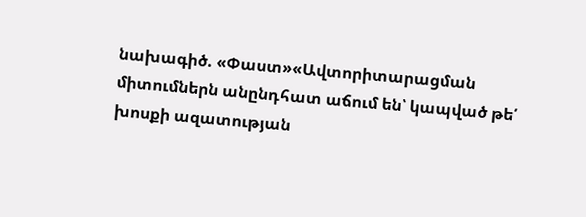նախագիծ. «Փաստ»«Ավտորիտարացման միտումներն անընդհատ աճում են՝ կապված թե՛ խոսքի ազատության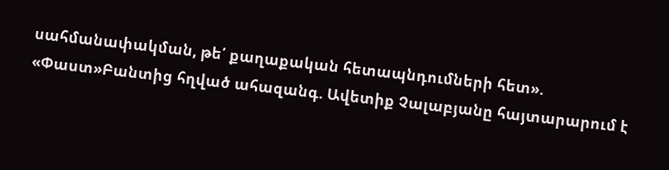սահմանափակման, թե՛ քաղաքական հետապնդումների հետ». «Փաստ»Բանտից հղված ահազանգ. Ավետիք Չալաբյանը հայտարարում է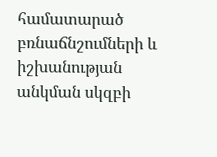համատարած բռնաճնշումների և իշխանության անկման սկզբի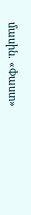մասին. «Փաստ»